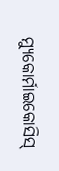ମ୍ୟୁକୋର୍ମାଇକୋସିସ୍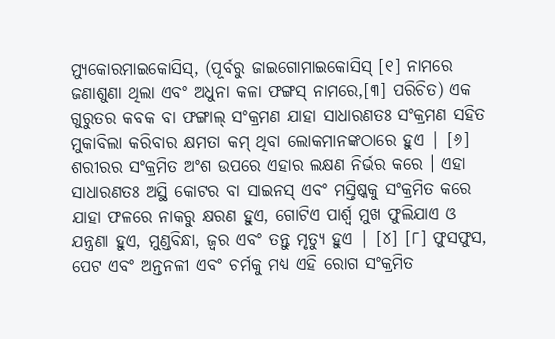ମ୍ୟୁକୋରମାଇକୋସିସ୍, (ପୂର୍ବରୁ ଜାଇଗୋମାଇକୋସିସ୍ [୧] ନାମରେ ଜଣାଶୁଣା ଥିଲା ଏବଂ ଅଧୁନା କଳା ଫଙ୍ଗସ୍ ନାମରେ,[୩] ପରିଚିତ) ଏକ ଗୁରୁତର କବକ ବା ଫଙ୍ଗାଲ୍ ସଂକ୍ରମଣ ଯାହା ସାଧାରଣତଃ ସଂକ୍ରମଣ ସହିତ ମୁକାବିଲା କରିବାର କ୍ଷମତା କମ୍ ଥିବା ଲୋକମାନଙ୍କଠାରେ ହୁଏ | [୬] ଶରୀରର ସଂକ୍ରମିତ ଅଂଶ ଉପରେ ଏହାର ଲକ୍ଷଣ ନିର୍ଭର କରେ । ଏହା ସାଧାରଣତଃ ଅସ୍ଥି କୋଟର ବା ସାଇନସ୍ ଏବଂ ମସ୍ତିଷ୍କକୁ ସଂକ୍ରମିତ କରେ ଯାହା ଫଳରେ ନାକରୁ କ୍ଷରଣ ହୁଏ, ଗୋଟିଏ ପାର୍ଶ୍ୱ ମୁଖ ଫୁଲିଯାଏ ଓ ଯନ୍ତ୍ରଣା ହୁଏ, ମୁଣ୍ଡବିନ୍ଧା, ଜ୍ୱର ଏବଂ ତନ୍ତୁ ମୃତ୍ୟୁ ହୁଏ | [୪] [୮] ଫୁସଫୁସ, ପେଟ ଏବଂ ଅନ୍ତନଳୀ ଏବଂ ଚର୍ମକୁ ମଧ୍ୟ ଏହି ରୋଗ ସଂକ୍ରମିତ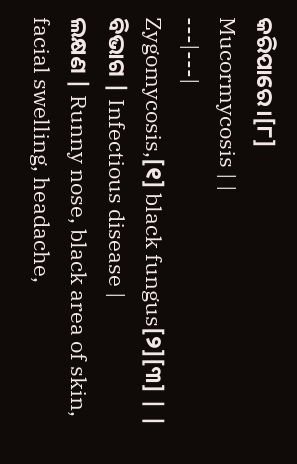କରିପାରେ।[୮]
Mucormycosis | |
---|---|
Zygomycosis,[୧] black fungus[୨][୩] | |
ବିଭାଗ | Infectious disease |
ଲକ୍ଷଣ | Runny nose, black area of skin, facial swelling, headache,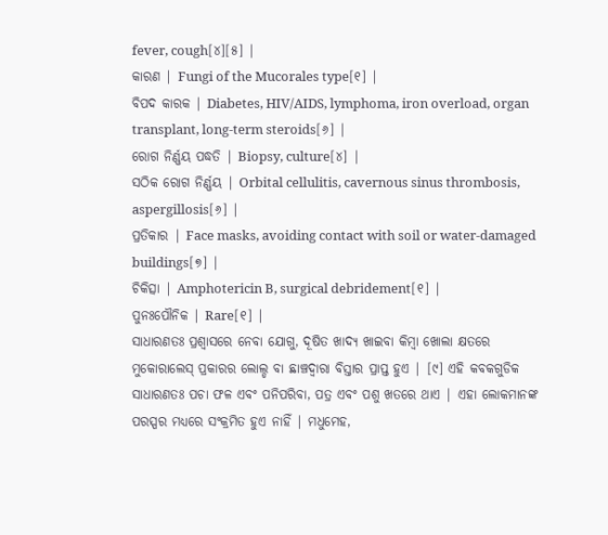fever, cough[୪][୫] |
କାରଣ | Fungi of the Mucorales type[୧] |
ବିପଦ କାରକ | Diabetes, HIV/AIDS, lymphoma, iron overload, organ transplant, long-term steroids[୬] |
ରୋଗ ନିର୍ଣ୍ଣୟ ପଦ୍ଧତି | Biopsy, culture[୪] |
ସଠିକ ରୋଗ ନିର୍ଣ୍ଣୟ | Orbital cellulitis, cavernous sinus thrombosis, aspergillosis[୬] |
ପ୍ରତିକାର | Face masks, avoiding contact with soil or water-damaged buildings[୭] |
ଚିକିତ୍ସା | Amphotericin B, surgical debridement[୧] |
ପୁନଃପୌନିକ | Rare[୧] |
ସାଧାରଣତଃ ପ୍ରଶ୍ୱାସରେ ନେବା ଯୋଗୁ, ଦୂଷିତ ଖାଦ୍ୟ ଖାଇବା କିମ୍ବା ଖୋଲା କ୍ଷତରେ ମୁକୋରାଲେସ୍ ପ୍ରକାରର ଲୋଲ୍ଡ ବା ଛାଞ୍ଚଦ୍ୱାରା ବିସ୍ତାର ପ୍ରାପ୍ତ ହୁଏ | [୯] ଏହି କବକଗୁଡିକ ସାଧାରଣତଃ ପଚା ଫଳ ଏବଂ ପନିପରିବା, ପତ୍ର ଏବଂ ପଶୁ ଖତରେ ଥାଏ | ଏହା ଲୋକମାନଙ୍କ ପରସ୍ପର ମଧ୍ୟରେ ସଂକ୍ରମିତ ହୁଏ ନାହିଁ | ମଧୁମେହ,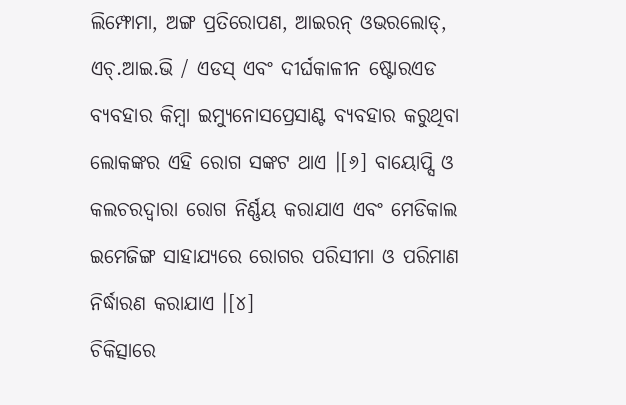ଲିମ୍ଫୋମା, ଅଙ୍ଗ ପ୍ରତିରୋପଣ, ଆଇରନ୍ ଓଭରଲୋଡ୍, ଏଚ୍.ଆଇ.ଭି / ଏଡସ୍ ଏବଂ ଦୀର୍ଘକାଳୀନ ଷ୍ଟୋରଏଡ ବ୍ୟବହାର କିମ୍ବା ଇମ୍ୟୁନୋସପ୍ରେସାଣ୍ଟ ବ୍ୟବହାର କରୁଥିବା ଲୋକଙ୍କର ଏହି ରୋଗ ସଙ୍କଟ ଥାଏ ।[୬] ବାୟୋପ୍ସି ଓ କଲଚରଦ୍ୱାରା ରୋଗ ନିର୍ଣ୍ଣୟ କରାଯାଏ ଏବଂ ମେଡିକାଲ ଇମେଜିଙ୍ଗ ସାହାଯ୍ୟରେ ରୋଗର ପରିସୀମା ଓ ପରିମାଣ ନିର୍ଦ୍ଧାରଣ କରାଯାଏ ।[୪]
ଚିକିତ୍ସାରେ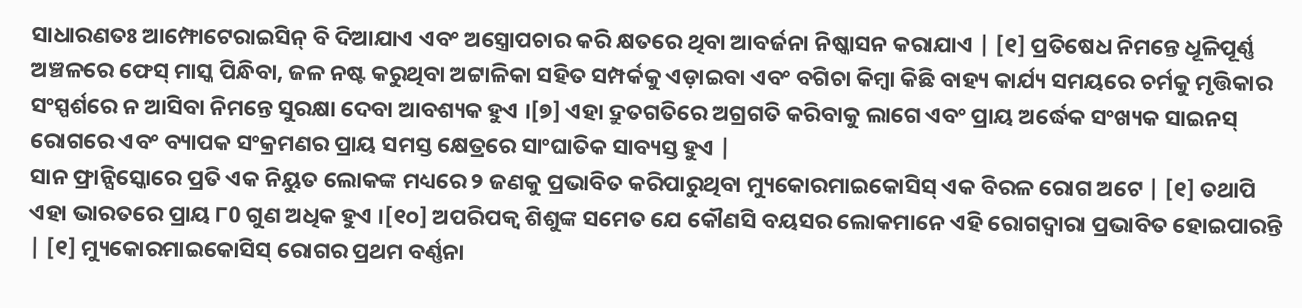ସାଧାରଣତଃ ଆମ୍ଫୋଟେରାଇସିନ୍ ବି ଦିଆଯାଏ ଏବଂ ଅସ୍ତ୍ରୋପଚାର କରି କ୍ଷତରେ ଥିବା ଆବର୍ଜନା ନିଷ୍କାସନ କରାଯାଏ | [୧] ପ୍ରତିଷେଧ ନିମନ୍ତେ ଧୂଳିପୂର୍ଣ୍ଣ ଅଞ୍ଚଳରେ ଫେସ୍ ମାସ୍କ ପିନ୍ଧିବା, ଜଳ ନଷ୍ଟ କରୁଥିବା ଅଟ୍ଟାଳିକା ସହିତ ସମ୍ପର୍କକୁ ଏଡ଼ାଇବା ଏବଂ ବଗିଚା କିମ୍ବା କିଛି ବାହ୍ୟ କାର୍ଯ୍ୟ ସମୟରେ ଚର୍ମକୁ ମୃତ୍ତିକାର ସଂସ୍ପର୍ଶରେ ନ ଆସିବା ନିମନ୍ତେ ସୁରକ୍ଷା ଦେବା ଆବଶ୍ୟକ ହୁଏ ।[୭] ଏହା ଦ୍ରୁତଗତିରେ ଅଗ୍ରଗତି କରିବାକୁ ଲାଗେ ଏବଂ ପ୍ରାୟ ଅର୍ଦ୍ଧେକ ସଂଖ୍ୟକ ସାଇନସ୍ ରୋଗରେ ଏବଂ ବ୍ୟାପକ ସଂକ୍ରମଣର ପ୍ରାୟ ସମସ୍ତ କ୍ଷେତ୍ରରେ ସାଂଘାତିକ ସାବ୍ୟସ୍ତ ହୁଏ |
ସାନ ଫ୍ରାନ୍ସିସ୍କୋରେ ପ୍ରତି ଏକ ନିୟୁତ ଲୋକଙ୍କ ମଧ୍ୟରେ ୨ ଜଣକୁ ପ୍ରଭାବିତ କରିପାରୁଥିବା ମ୍ୟୁକୋରମାଇକୋସିସ୍ ଏକ ବିରଳ ରୋଗ ଅଟେ | [୧] ତଥାପି ଏହା ଭାରତରେ ପ୍ରାୟ ୮0 ଗୁଣ ଅଧିକ ହୁଏ ।[୧୦] ଅପରିପକ୍ୱ ଶିଶୁଙ୍କ ସମେତ ଯେ କୌଣସି ବୟସର ଲୋକମାନେ ଏହି ରୋଗଦ୍ୱାରା ପ୍ରଭାବିତ ହୋଇପାରନ୍ତି | [୧] ମ୍ୟୁକୋରମାଇକୋସିସ୍ ରୋଗର ପ୍ରଥମ ବର୍ଣ୍ଣନା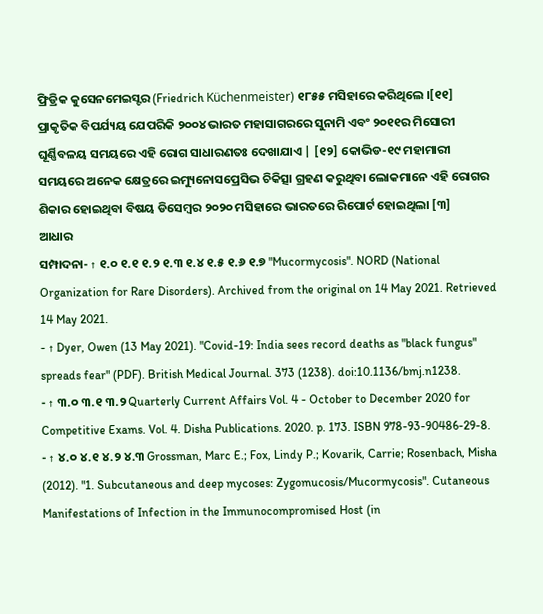ଫ୍ରିଡ୍ରିକ କୁସେନମେଇସ୍ଟର (Friedrich Küchenmeister) ୧୮୫୫ ମସିହାରେ କରିଥିଲେ ।[୧୧] ପ୍ରାକୃତିକ ବିପର୍ଯ୍ୟୟ ଯେପରିକି ୨୦୦୪ ଭାରତ ମହାସାଗରରେ ସୁନାମି ଏବଂ ୨୦୧୧ର ମିସୋରୀ ଘୂର୍ଣ୍ଣିବଳୟ ସମୟରେ ଏହି ରୋଗ ସାଧାରଣତଃ ଦେଖାଯାଏ | [୧୨] କୋଭିଡ-୧୯ ମହାମାରୀ ସମୟରେ ଅନେକ କ୍ଷେତ୍ରରେ ଇମ୍ୟୁନୋସପ୍ରେସିଭ ଚିକିତ୍ସା ଗ୍ରହଣ କରୁଥିବା ଲୋକମାନେ ଏହି ରୋଗର ଶିକାର ହୋଇଥିବା ବିଷୟ ଡିସେମ୍ବର ୨୦୨୦ ମସିହାରେ ଭାରତରେ ରିପୋର୍ଟ ହୋଇଥିଲା [୩]
ଆଧାର
ସମ୍ପାଦନା- ↑ ୧.୦ ୧.୧ ୧.୨ ୧.୩ ୧.୪ ୧.୫ ୧.୬ ୧.୭ "Mucormycosis". NORD (National Organization for Rare Disorders). Archived from the original on 14 May 2021. Retrieved 14 May 2021.
- ↑ Dyer, Owen (13 May 2021). "Covid-19: India sees record deaths as "black fungus" spreads fear" (PDF). British Medical Journal. 373 (1238). doi:10.1136/bmj.n1238.
- ↑ ୩.୦ ୩.୧ ୩.୨ Quarterly Current Affairs Vol. 4 - October to December 2020 for Competitive Exams. Vol. 4. Disha Publications. 2020. p. 173. ISBN 978-93-90486-29-8.
- ↑ ୪.୦ ୪.୧ ୪.୨ ୪.୩ Grossman, Marc E.; Fox, Lindy P.; Kovarik, Carrie; Rosenbach, Misha (2012). "1. Subcutaneous and deep mycoses: Zygomucosis/Mucormycosis". Cutaneous Manifestations of Infection in the Immunocompromised Host (in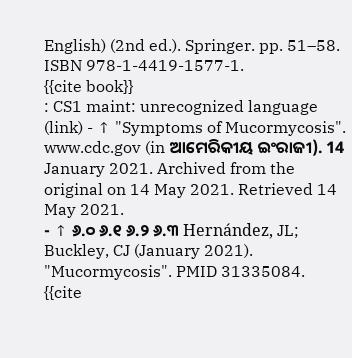English) (2nd ed.). Springer. pp. 51–58. ISBN 978-1-4419-1577-1.
{{cite book}}
: CS1 maint: unrecognized language (link) - ↑ "Symptoms of Mucormycosis". www.cdc.gov (in ଆମେରିକୀୟ ଇଂରାଜୀ). 14 January 2021. Archived from the original on 14 May 2021. Retrieved 14 May 2021.
- ↑ ୬.୦ ୬.୧ ୬.୨ ୬.୩ Hernández, JL; Buckley, CJ (January 2021). "Mucormycosis". PMID 31335084.
{{cite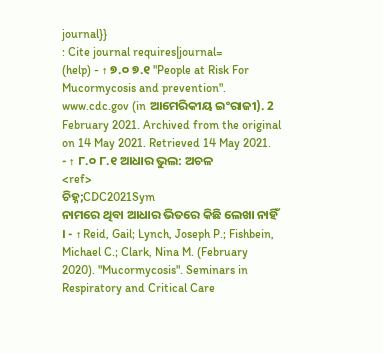journal}}
: Cite journal requires|journal=
(help) - ↑ ୭.୦ ୭.୧ "People at Risk For Mucormycosis and prevention". www.cdc.gov (in ଆମେରିକୀୟ ଇଂରାଜୀ). 2 February 2021. Archived from the original on 14 May 2021. Retrieved 14 May 2021.
- ↑ ୮.୦ ୮.୧ ଆଧାର ଭୁଲ: ଅଚଳ
<ref>
ଚିହ୍ନ;CDC2021Sym
ନାମରେ ଥିବା ଆଧାର ଭିତରେ କିଛି ଲେଖା ନାହିଁ । - ↑ Reid, Gail; Lynch, Joseph P.; Fishbein, Michael C.; Clark, Nina M. (February 2020). "Mucormycosis". Seminars in Respiratory and Critical Care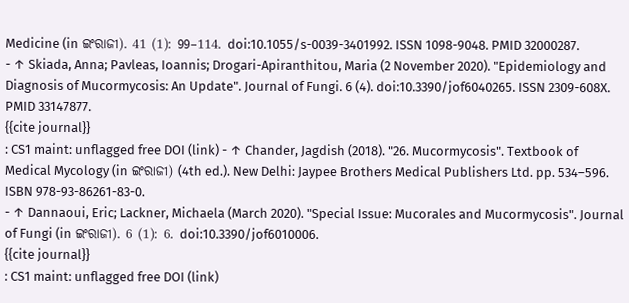Medicine (in ଇଂରାଜୀ). 41 (1): 99–114. doi:10.1055/s-0039-3401992. ISSN 1098-9048. PMID 32000287.
- ↑ Skiada, Anna; Pavleas, Ioannis; Drogari-Apiranthitou, Maria (2 November 2020). "Epidemiology and Diagnosis of Mucormycosis: An Update". Journal of Fungi. 6 (4). doi:10.3390/jof6040265. ISSN 2309-608X. PMID 33147877.
{{cite journal}}
: CS1 maint: unflagged free DOI (link) - ↑ Chander, Jagdish (2018). "26. Mucormycosis". Textbook of Medical Mycology (in ଇଂରାଜୀ) (4th ed.). New Delhi: Jaypee Brothers Medical Publishers Ltd. pp. 534–596. ISBN 978-93-86261-83-0.
- ↑ Dannaoui, Eric; Lackner, Michaela (March 2020). "Special Issue: Mucorales and Mucormycosis". Journal of Fungi (in ଇଂରାଜୀ). 6 (1): 6. doi:10.3390/jof6010006.
{{cite journal}}
: CS1 maint: unflagged free DOI (link)